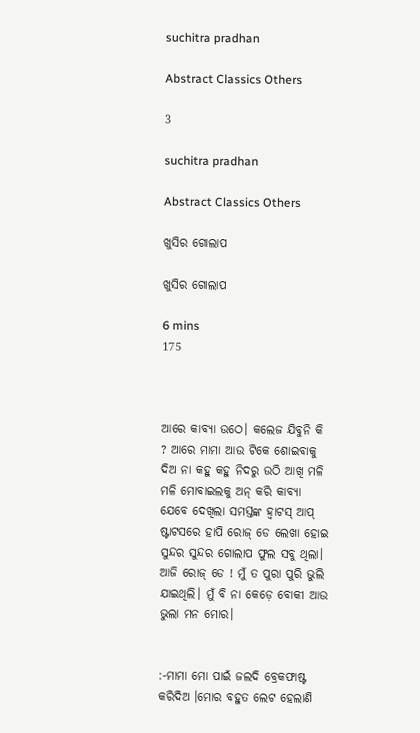suchitra pradhan

Abstract Classics Others

3

suchitra pradhan

Abstract Classics Others

ଖୁସିର ଗୋଲାପ

ଖୁସିର ଗୋଲାପ

6 mins
175



ଆରେ କାବ୍ୟା ଉଠେ। କଲେଜ ଯିବୁନି କି ? ଆରେ ମାମା ଆଉ ଟିକେ ଶୋଇବାକୁ ଦିଅ ନା କହୁ କହୁ ନିଦରୁ ଉଠି ଆଖି ମଳି ମଳି ମୋବାଇଲକୁ ଅନ୍ କରି କାବ୍ୟା ଯେବେ ଦେଖିଲା ସମସ୍ତଙ୍କ ହ୍ୱାଟସ୍ ଆପ୍ ଷ୍ଟାଟସରେ ହାପି ରୋଜ୍ ଡେ ଲେଖା ହୋଇ ସୁନ୍ଦର ସୁନ୍ଦର ଗୋଲାପ ଫୁଲ ସବୁ ଥିଲା। ଆଜି ରୋଜ୍ ଡେ ! ମୁଁ ତ ପୁରା ପୁରି ଭୁଲି ଯାଇଥିଲି। ମୁଁ ବି ନା କେଡ଼େ ବୋକୀ ଆଉ ଭୁଲା ମନ ମୋର।


:-ମାମା ମୋ ପାଇଁ ଜଲଦି ବ୍ରେକଫାଷ୍ଟ କରିଦିଅ ।ମୋର ବହୁତ ଲେଟ ହେଲାଣି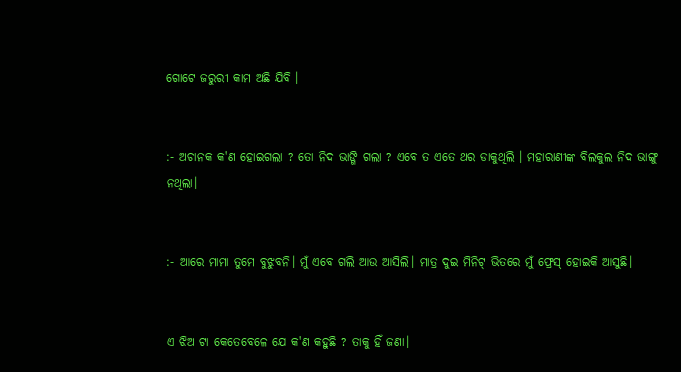ଗୋଟେ ଜରୁରୀ କାମ ଅଛି ଯିବି ।


:- ଅଚାନକ କ'ଣ ହୋଇଗଲା ? ତୋ ନିଦ ଭାଙ୍ଗି ଗଲା ? ଏବେ ତ ଏତେ ଥର ଡାକୁଥିଲି । ମହାରାଣୀଙ୍କ ବିଲକୁଲ ନିଦ ଭାଙ୍ଗୁ ନଥିଲା।


:- ଆରେ ମାମା ତୁମେ ବୁଝୁବନି। ମୁଁ ଏବେ ଗଲି ଆଉ ଆସିଲି। ମାତ୍ର ଦୁଇ ମିନିଟ୍ ଭିତରେ ମୁଁ ଫ୍ରେସ୍ ହୋଇକି ଆସୁଛି।


ଏ ଝିଅ ଟା କେତେବେଳେ ଯେ କ'ଣ କହୁଛି ? ତାକୁ ହିଁ ଜଣା।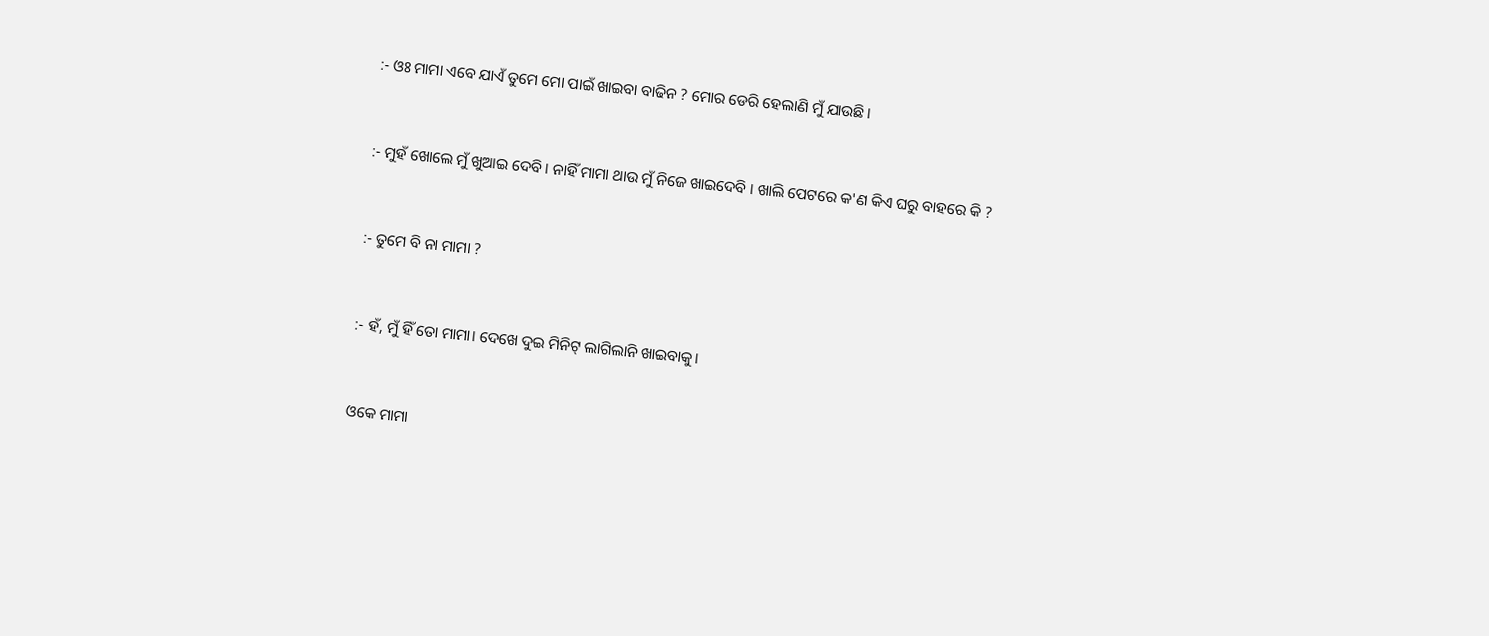:- ଓଃ ମାମା ଏବେ ଯାଏଁ ତୁମେ ମୋ ପାଇଁ ଖାଇବା ବାଢିନ ? ମୋର ଡେରି ହେଲାଣି ମୁଁ ଯାଉଛି।


:- ମୁହଁ ଖୋଲେ ମୁଁ ଖୁଆଇ ଦେବି । ନାହିଁ ମାମା ଥାଉ ମୁଁ ନିଜେ ଖାଇଦେବି । ଖାଲି ପେଟରେ କ'ଣ କିଏ ଘରୁ ବାହରେ କି ?


:- ତୁମେ ବି ନା ମାମା ?


:- ହଁ, ମୁଁ ହିଁ ତୋ ମାମା। ଦେଖେ ଦୁଇ ମିନିଟ୍ ଲାଗିଲାନି ଖାଇବାକୁ।


ଓକେ ମାମା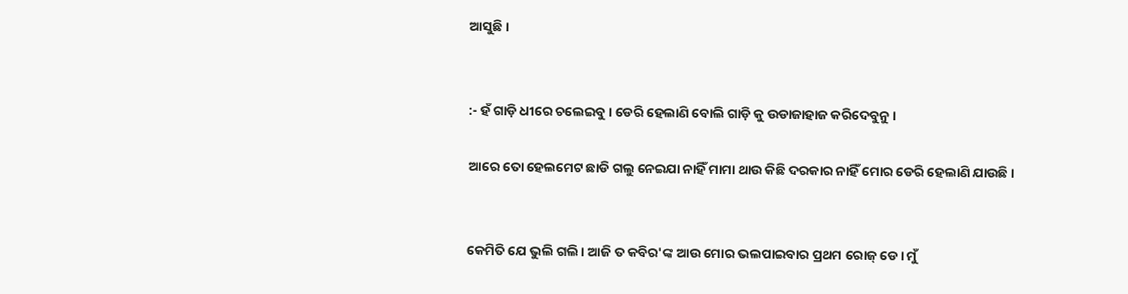ଆସୁଛି।


:- ହଁ ଗାଡ଼ି ଧୀରେ ଚଲେଇବୁ। ଡେରି ହେଲାଣି ବୋଲି ଗାଡ଼ି କୁ ଉଡାଜାହାଜ କରିଦେବୁନୁ।

ଆରେ ତୋ ହେଲମେଟ ଛାଡି ଗଲୁ ନେଇଯା ନାହିଁ ମାମା ଥାଉ କିଛି ଦରକାର ନାହିଁ ମୋର ଡେରି ହେଲାଣି ଯାଉଛି।


କେମିତି ଯେ ଭୁଲି ଗଲି। ଆଜି ତ କବିର'ଙ୍କ ଆଉ ମୋର ଭଲପାଇବାର ପ୍ରଥମ ରୋଜ୍ ଡେ। ମୁଁ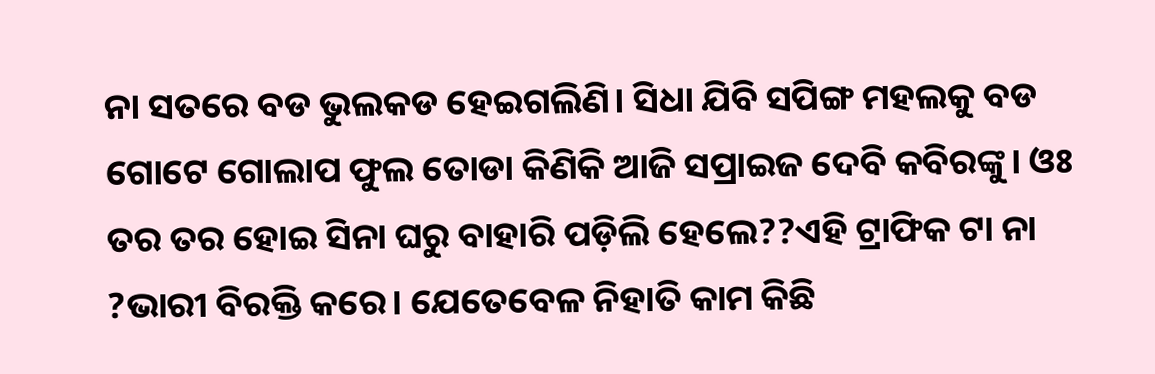ନା ସତରେ ବଡ ଭୁଲକଡ ହେଇଗଲିଣି। ସିଧା ଯିବି ସପିଙ୍ଗ ମହଲକୁ ବଡ ଗୋଟେ ଗୋଲାପ ଫୁଲ ତୋଡା କିଣିକି ଆଜି ସପ୍ରାଇଜ ଦେବି କବିରଙ୍କୁ। ଓଃ ତର ତର ହୋଇ ସିନା ଘରୁ ବାହାରି ପଡ଼ିଲି ହେଲେ??ଏହି ଟ୍ରାଫିକ ଟା ନା ?ଭାରୀ ବିରକ୍ତି କରେ। ଯେତେବେଳ ନିହାତି କାମ କିଛି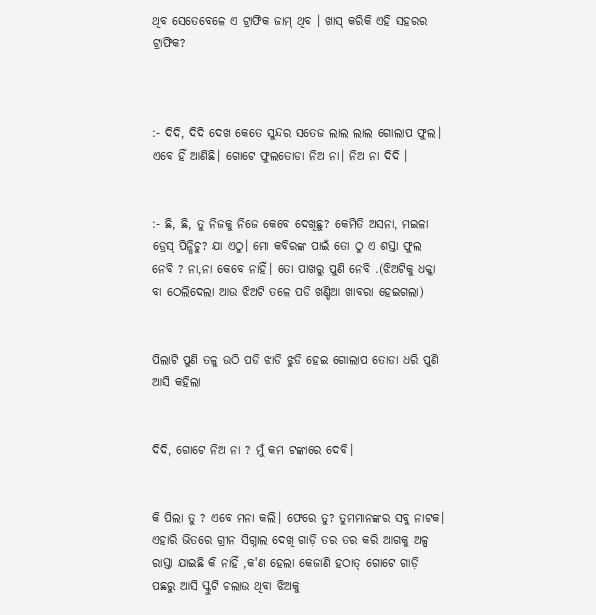ଥିବ ସେତେବେଳେ ଏ ଟ୍ରାଫିକ ଜାମ୍ ଥିବ । ଖାସ୍ କରିକି ଏହି ସହରର ଟ୍ରାଫିକ?



:- ଦିଦି, ଦିଦି ଦେଖ କେତେ ସୁନ୍ଦର ସତେଜ ଲାଲ ଲାଲ ଗୋଲାପ ଫୁଲ। ଏବେ ହିଁ ଆଣିଛି। ଗୋଟେ ଫୁଲତୋଡା ନିଅ ନା। ନିଅ ନା ଦିଦି ।


:- ଛି, ଛି, ତୁ ନିଜକୁ ନିଜେ କେବେ ଦେଖିଛୁ? କେମିତି ଅସନା, ମଇଳା ଡ୍ରେସ୍ ପିନ୍ଧିଚୁ? ଯା ଏଠୁ। ମୋ କବିରଙ୍କ ପାଇଁ ତୋ ଠୁ ଏ ଶସ୍ତା ଫୁଲ ନେବି ? ନା,ନା କେବେ ନାହିଁ। ତୋ ପାଖରୁ ପୁଣି ନେବି .(ଝିଅଟିକୁ ଧକ୍କା ବା ଠେଲିଦେଲା ଆଉ ଝିଅଟି ତଳେ ପଡି ଖଣ୍ଡିଆ ଖାବରା ହେଇଗଲା)


ପିଲାଟି ପୁଣି ତଳୁ ଉଠି ପଡି ଝାଡି ଝୁଡି ହେଇ ଗୋଲାପ ତୋଡା ଧରି ପୁଣି ଆସି କହିଲା


ଦିଦି, ଗୋଟେ ନିଅ ନା ? ମୁଁ କମ ଟଙ୍କାରେ ଦେବି।


କି ପିଲା ତୁ ? ଏବେ ମନା କଲି। ଫେରେ ତୁ? ତୁମମାନଙ୍କର ସବୁ ନାଟକ। ଏହାରି ଭିତରେ ଗ୍ରୀନ ସିଗ୍ନାଲ ଦେଖି ଗାଡ଼ି ତର ତର କରି ଆଗକୁ ଅଳ୍ପ ରାସ୍ତା ଯାଇଛି କି ନାହିଁ ,କ'ଣ ହେଲା କେଜାଣି ହଠାତ୍ ଗୋଟେ ଗାଡ଼ି ପଛରୁ ଆସି ସ୍କୁଟି ଚଲାଉ ଥିବା ଝିଅକୁ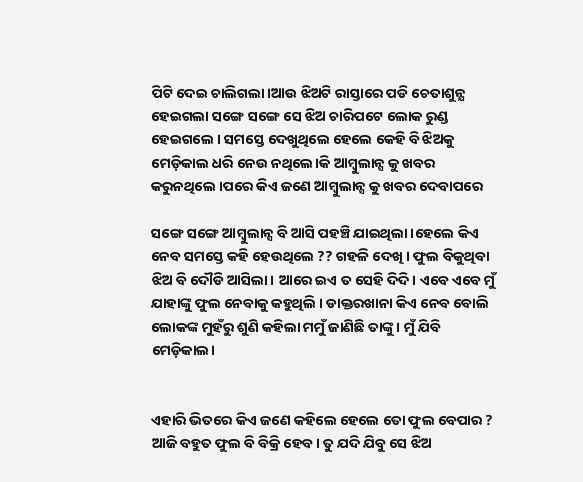ପିଟି ଦେଇ ଚାଲିଗଲା।ଆଉ ଝିଅଟି ରାସ୍ତାରେ ପଡି ଚେତାଶୁନ୍ଯ ହେଇଗଲା ସଙ୍ଗେ ସଙ୍ଗେ ସେ ଝିଅ ଚାରିପଟେ ଲୋକ ରୁଣ୍ଡ ହେଇଗଲେ । ସମସ୍ତେ ଦେଖୁଥିଲେ ହେଲେ କେହି ବି ଝିଅକୁ ମେଡ଼ିକାଲ ଧରି ନେଉ ନଥିଲେ।କି ଆମ୍ବୁଲାନ୍ସ କୁ ଖବର କରୁନଥିଲେ ।ପରେ କିଏ ଜଣେ ଆମ୍ବୁଲାନ୍ସ କୁ ଖବର ଦେବାପରେ

ସଙ୍ଗେ ସଙ୍ଗେ ଆମ୍ବୁଲାନ୍ସ ବି ଆସି ପହଞ୍ଚି ଯାଇଥିଲା ।ହେଲେ କିଏ ନେବ ସମସ୍ତେ କହି ହେଉଥିଲେ ?? ଗହଳି ଦେଖି । ଫୁଲ ବିକୁଥିବା ଝିଅ ବି ଦୌଡି ଆସିଲା। ଆରେ ଇଏ ତ ସେହି ଦିଦି। ଏବେ ଏବେ ମୁଁ ଯାହାଙ୍କୁ ଫୁଲ ନେବାକୁ କହୁଥିଲି । ଡାକ୍ତରଖାନା କିଏ ନେବ ବୋଲି ଲୋକଙ୍କ ମୁହଁରୁ ଶୁଣି କହିଲା ମମୁଁ ଜାଣିଛି ତାଙ୍କୁ। ମୁଁ ଯିବି ମେଡ଼ିକାଲ।


ଏହାରି ଭିତରେ କିଏ ଜଣେ କହିଲେ ହେଲେ ତୋ ଫୁଲ ବେପାର ? ଆଜି ବହୁତ ଫୁଲ ବି ବିକ୍ରି ହେବ। ତୁ ଯଦି ଯିବୁ ସେ ଝିଅ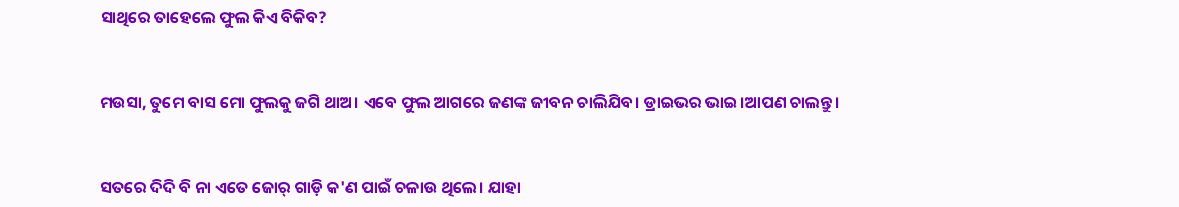ସାଥିରେ ତାହେଲେ ଫୁଲ କିଏ ବିକିବ?


ମଉସା, ତୁମେ ବାସ ମୋ ଫୁଲକୁ ଜଗି ଥାଅ। ଏବେ ଫୁଲ ଆଗରେ ଜଣଙ୍କ ଜୀବନ ଚାଲିଯିବ। ଡ୍ରାଇଭର ଭାଇ।ଆପଣ ଚାଲନ୍ତୁ।


ସତରେ ଦିଦି ବି ନା ଏତେ ଜୋର୍ ଗାଡ଼ି କ'ଣ ପାଇଁ ଚଳାଉ ଥିଲେ। ଯାହା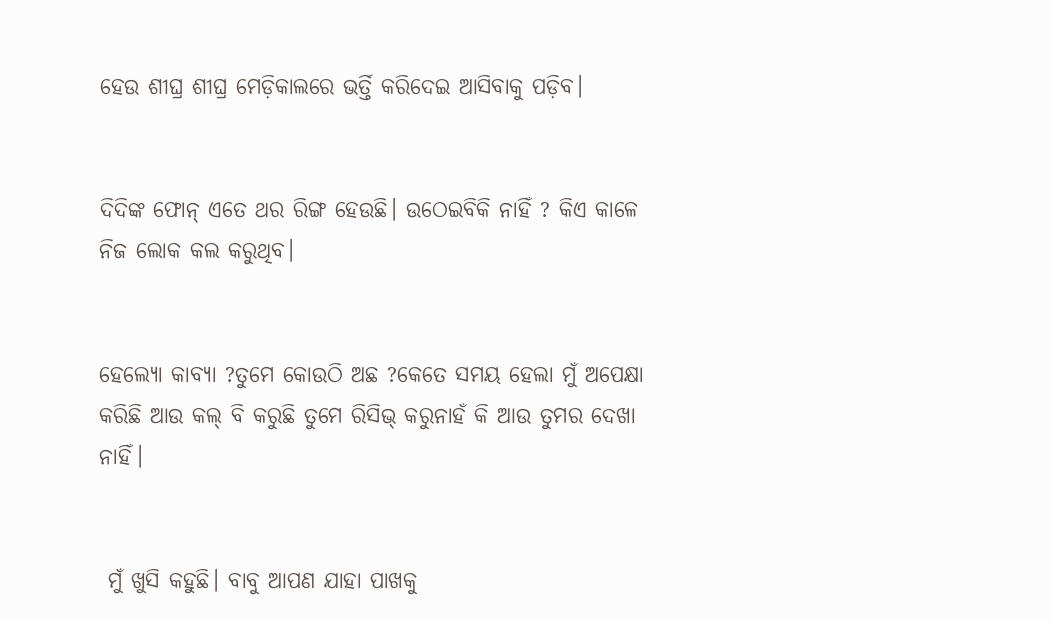ହେଉ ଶୀଘ୍ର ଶୀଘ୍ର ମେଡ଼ିକାଲରେ ଭର୍ତ୍ତି କରିଦେଇ ଆସିବାକୁ ପଡ଼ିବ।


ଦିଦିଙ୍କ ଫୋନ୍ ଏତେ ଥର ରିଙ୍ଗ ହେଉଛି। ଉଠେଇବିକି ନାହିଁ ? କିଏ କାଳେ ନିଜ ଲୋକ କଲ କରୁଥିବ।


ହେଲ୍ୟୋ କାବ୍ୟା ?ତୁମେ କୋଉଠି ଅଛ ?କେତେ ସମୟ ହେଲା ମୁଁ ଅପେକ୍ଷା କରିଛି ଆଉ କଲ୍ ବି କରୁଛି ତୁମେ ରିସିଭ୍ କରୁନାହଁ କି ଆଉ ତୁମର ଦେଖା ନାହିଁ।


 ମୁଁ ଖୁସି କହୁଛି। ବାବୁ ଆପଣ ଯାହା ପାଖକୁ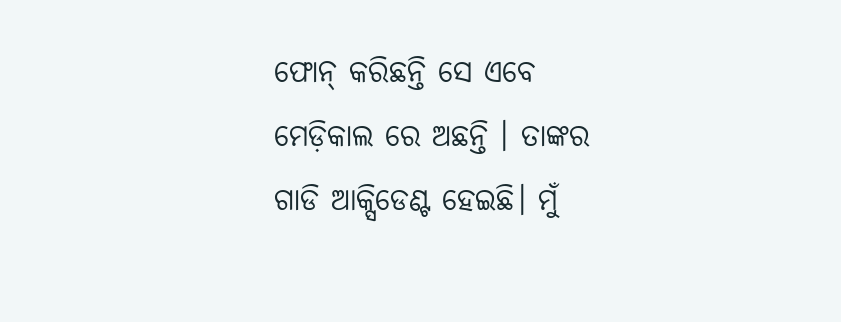ଫୋନ୍ କରିଛନ୍ତି ସେ ଏବେ ମେଡ଼ିକାଲ ରେ ଅଛନ୍ତି । ତାଙ୍କର ଗାଡି ଆକ୍ସିଡେଣ୍ଟ ହେଇଛି। ମୁଁ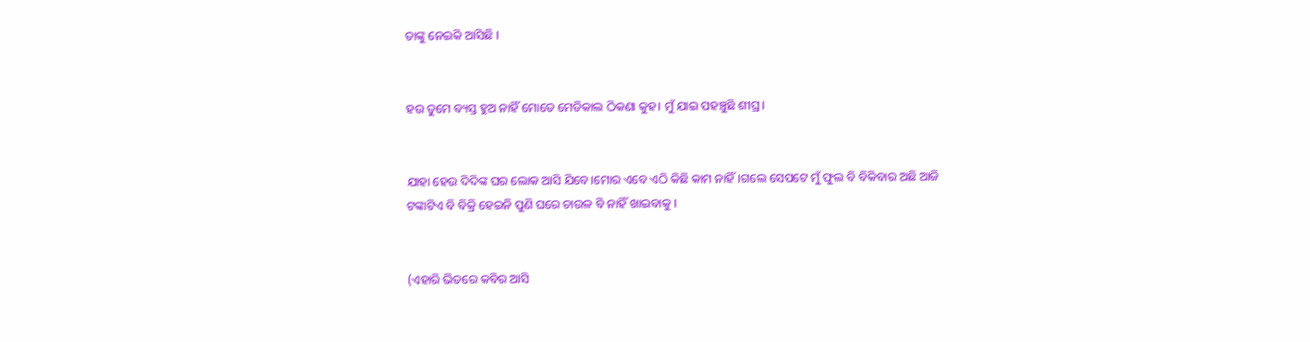ତାଙ୍କୁ ନେଇକି ଆସିଛି ।


ହଉ ତୁମେ ବ୍ୟସ୍ତ ହୁଅ ନାହିଁ ମୋତେ ମେଡିକାଲ ଠିକଣା କୁହ। ମୁଁ ଯାଇ ପହଞ୍ଚୁଛି ଶୀଘ୍ର।


ଯାହା ହେଉ ଦିଦିଙ୍କ ଘର ଲୋକ ଆସି ଯିବେ।ମୋର ଏବେ ଏଠି କିଛି କାମ ନାହିଁ।ଗଲେ ସେପଟେ ମୁଁ ଫୁଲ ବି ବିକିବାର ଅଛି ଆଜି ଟଙ୍କାଟିଏ ବି ବିକ୍ରି ହେଇନି ପୁଣି ଘରେ ଚାଉଳ ବି ନାହିଁ ଖାଇବାକୁ ।


(ଏହାରି ଭିତରେ କବିର ଆସି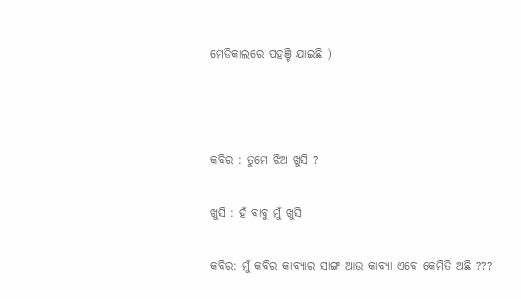ମେଡିକାଲରେ ପହଞ୍ଚି ଯାଇଛି )



କବିର : ତୁମେ ଝିଅ ଖୁସି ?

ଖୁସି : ହଁ ବାବୁ ମୁଁ ଖୁସି

କବିର: ମୁଁ କବିର କାବ୍ୟାର ସାଙ୍ଗ ଆଉ କାବ୍ୟା ଏବେ କେମିତି ଅଛି ???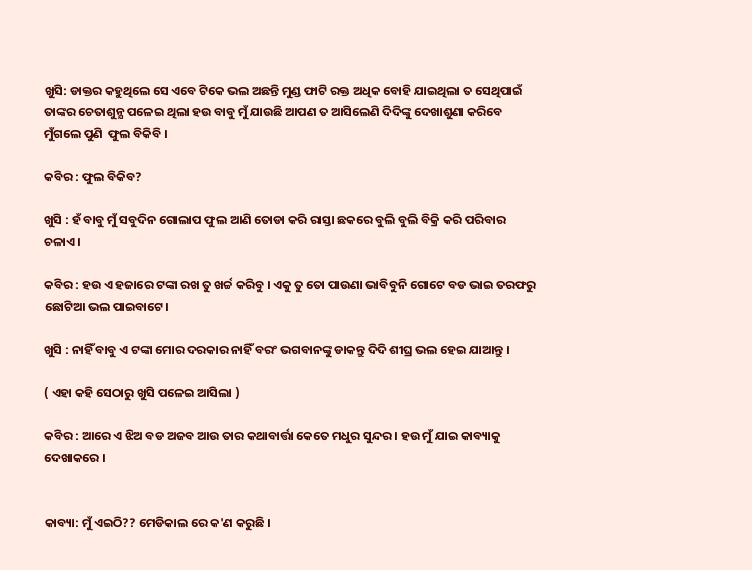ଖୁସି: ଡାକ୍ତର କହୁଥିଲେ ସେ ଏବେ ଟିକେ ଭଲ ଅଛନ୍ତି ମୁଣ୍ଡ ଫାଟି ରକ୍ତ ଅଧିକ ବୋହି ଯାଇଥିଲା ତ ସେଥିପାଇଁ ତାଙ୍କର ଚେତାଶୁନ୍ଯ ପଳେଇ ଥିଲା ହଉ ବାବୁ ମୁଁ ଯାଉଛି ଆପଣ ତ ଆସିଲେଣି ଦିଦିଙ୍କୁ ଦେଖାଶୁଣା କରିବେ ମୁଁଗଲେ ପୁଣି  ଫୁଲ ବିକିବି ।

କବିର : ଫୁଲ ବିକିବ?

ଖୁସି : ହଁ ବାବୁ ମୁଁ ସବୁଦିନ ଗୋଲାପ ଫୁଲ ଆଣି ତୋଡା କରି ରାସ୍ତା ଛକରେ ବୁଲି ବୁଲି ବିକ୍ରି କରି ପରିବାର ଚଳାଏ ।

କବିର : ହଉ ଏ ହଜାରେ ଟଙ୍କା ରଖ ତୁ ଖର୍ଚ୍ଚ କରିବୁ । ଏକୁ ତୁ ତୋ ପାଉଣା ଭାବିବୁନି ଗୋଟେ ବଡ ଭାଇ ତରଫରୁ ଛୋଟିଆ ଭଲ ପାଇବାଟେ।

ଖୁସି : ନାହିଁ ବାବୁ ଏ ଟଙ୍କା ମୋର ଦରକାର ନାହିଁ ବରଂ ଭଗବାନଙ୍କୁ ଡାକନ୍ତୁ ଦିଦି ଶୀଘ୍ର ଭଲ ହେଇ ଯାଆନ୍ତୁ ।

( ଏହା କହି ସେଠାରୁ ଖୁସି ପଳେଇ ଆସିଲା )

କବିର : ଆରେ ଏ ଝିଅ ବଡ ଅଜବ ଆଉ ତାର କଥାବାର୍ତ୍ତା କେତେ ମଧୁର ସୁନ୍ଦର । ହଉ ମୁଁ ଯାଇ କାବ୍ୟାକୁ ଦେଖାକରେ ।


କାବ୍ୟା: ମୁଁ ଏଇଠି?? ମେଡିକାଲ ରେ କ'ଣ କରୁଛି ।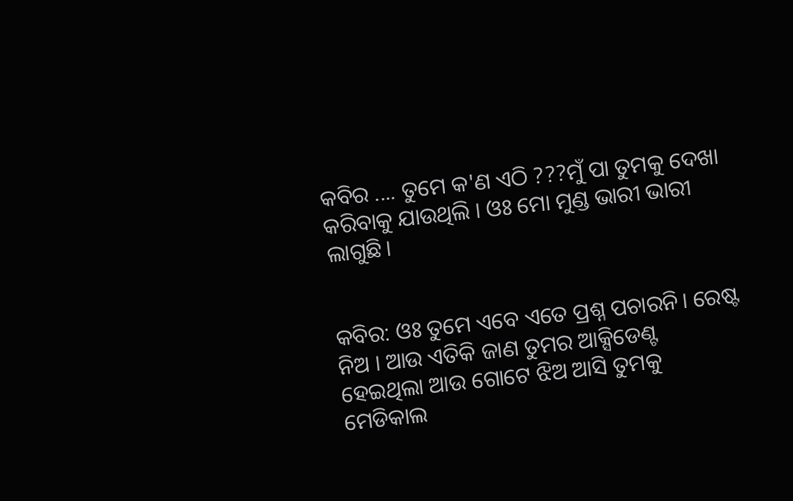କବିର .... ତୁମେ କ'ଣ ଏଠି ???ମୁଁ ପା ତୁମକୁ ଦେଖା କରିବାକୁ ଯାଉଥିଲି । ଓଃ ମୋ ମୁଣ୍ଡ ଭାରୀ ଭାରୀ ଲାଗୁଛି।


କବିର: ଓଃ ତୁମେ ଏବେ ଏତେ ପ୍ରଶ୍ନ ପଚାରନି। ରେଷ୍ଟ ନିଅ । ଆଉ ଏତିକି ଜାଣ ତୁମର ଆକ୍ସିଡେଣ୍ଟ ହେଇଥିଲା ଆଉ ଗୋଟେ ଝିଅ ଆସି ତୁମକୁ ମେଡିକାଲ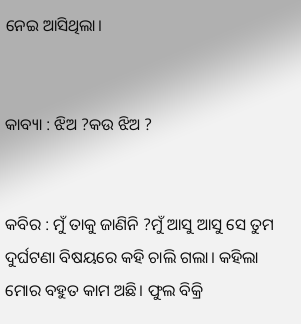ନେଇ ଆସିଥିଲା।


କାବ୍ୟା : ଝିଅ ?କଉ ଝିଅ ?


କବିର : ମୁଁ ତାକୁ ଜାଣିନି ?ମୁଁ ଆସୁ ଆସୁ ସେ ତୁମ ଦୁର୍ଘଟଣା ବିଷୟରେ କହି ଚାଲି ଗଲା। କହିଲା ମୋର ବହୁତ କାମ ଅଛି। ଫୁଲ ବିକ୍ରି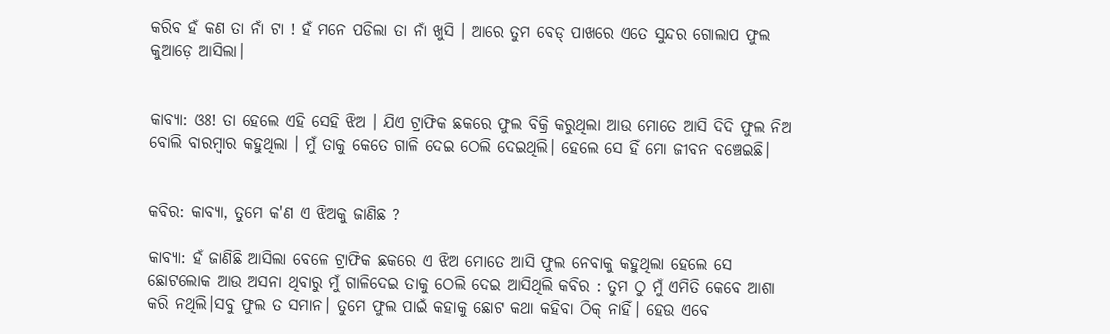କରିବ ହଁ କଣ ତା ନାଁ ଟା ! ହଁ ମନେ ପଡିଲା ତା ନାଁ ଖୁସି । ଆରେ ତୁମ ବେଡ୍ ପାଖରେ ଏତେ ସୁନ୍ଦର ଗୋଲାପ ଫୁଲ କୁଆଡ଼େ ଆସିଲା।


କାବ୍ୟା: ଓଃ! ତା ହେଲେ ଏହି ସେହି ଝିଅ । ଯିଏ ଟ୍ରାଫିକ ଛକରେ ଫୁଲ ବିକ୍ରି କରୁଥିଲା ଆଉ ମୋତେ ଆସି ଦିଦି ଫୁଲ ନିଅ ବୋଲି ବାରମ୍ବାର କହୁଥିଲା । ମୁଁ ତାକୁ କେତେ ଗାଳି ଦେଇ ଠେଲି ଦେଇଥିଲି। ହେଲେ ସେ ହିଁ ମୋ ଜୀବନ ବଞ୍ଚେଇଛି।


କବିର: କାବ୍ୟା, ତୁମେ କ'ଣ ଏ ଝିଅକୁ ଜାଣିଛ ?

କାବ୍ୟା: ହଁ ଜାଣିଛି ଆସିଲା ବେଳେ ଟ୍ରାଫିକ ଛକରେ ଏ ଝିଅ ମୋତେ ଆସି ଫୁଲ ନେବାକୁ କହୁଥିଲା ହେଲେ ସେ ଛୋଟଲୋକ ଆଉ ଅସନା ଥିବାରୁ ମୁଁ ଗାଳିଦେଇ ତାକୁ ଠେଲି ଦେଇ ଆସିଥିଲି କବିର : ତୁମ ଠୁ ମୁଁ ଏମିତି କେବେ ଆଶା କରି ନଥିଲି।ସବୁ ଫୁଲ ତ ସମାନ। ତୁମେ ଫୁଲ ପାଇଁ କହାକୁ ଛୋଟ କଥା କହିବା ଠିକ୍ ନାହିଁ। ହେଉ ଏବେ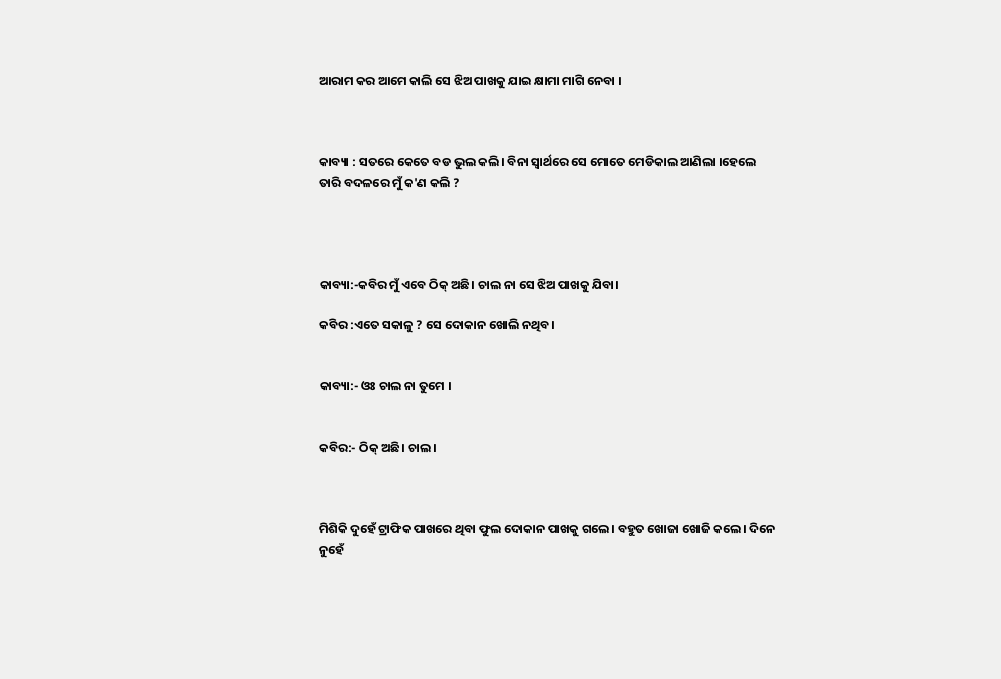ଆରାମ କର ଆମେ କାଲି ସେ ଝିଅ ପାଖକୁ ଯାଇ କ୍ଷାମା ମାଗି ନେବା ।



କାବ୍ୟା : ସତରେ କେତେ ବଡ ଭୁଲ କଲି। ବିନା ସ୍ବାର୍ଥରେ ସେ ମୋତେ ମେଡିକାଲ ଆଣିଲା ।ହେଲେ ତାରି ବଦଳରେ ମୁଁ କ'ଣ କଲି ?




କାବ୍ୟା:-କବିର ମୁଁ ଏବେ ଠିକ୍ ଅଛି। ଚାଲ ନା ସେ ଝିଅ ପାଖକୁ ଯିବା।

କବିର :ଏତେ ସକାଳୁ ? ସେ ଦୋକାନ ଖୋଲି ନଥିବ।


କାବ୍ୟା:- ଓଃ ଚାଲ ନା ତୁମେ ।


କବିର:- ଠିକ୍ ଅଛି। ଚାଲ।



ମିଶିକି ଦୁହେଁ ଟ୍ରାଫିକ ପାଖରେ ଥିବା ଫୁଲ ଦୋକାନ ପାଖକୁ ଗଲେ। ବହୁତ ଖୋଜା ଖୋଜି କଲେ। ଦିନେ ନୁହେଁ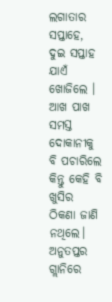ଲଗାତାର ସପ୍ତାହେ, ଦୁଇ ସପ୍ତାହ ଯାଏଁ ଖୋଜିଲେ । ଆଖ ପାଖ ସମସ୍ତ ଦୋକାନୀକୁ ବି ପଚାରିଲେ କିନ୍ତୁ କେହି ବି ଖୁସିର ଠିକଣା ଜାଣି ନଥିଲେ। ଅନୁତପ୍ତର ଗ୍ଲାନିରେ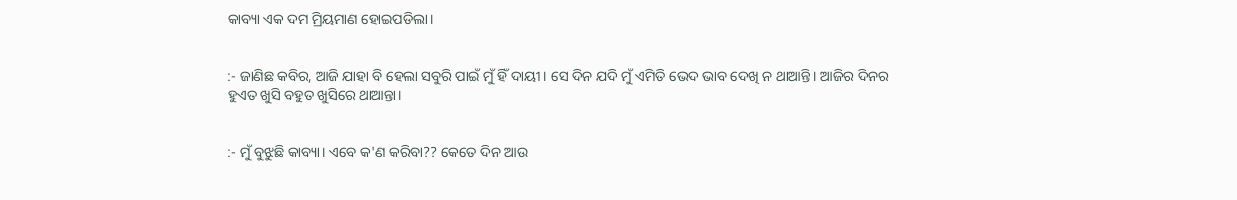କାବ୍ୟା ଏକ ଦମ ମ୍ରିୟମାଣ ହୋଇପଡିଲା।


:- ଜାଣିଛ କବିର, ଆଜି ଯାହା ବି ହେଲା ସବୁରି ପାଇଁ ମୁଁ ହିଁ ଦାୟୀ। ସେ ଦିନ ଯଦି ମୁଁ ଏମିତି ଭେଦ ଭାବ ଦେଖି ନ ଥାଆନ୍ତି। ଆଜିର ଦିନର ହୁଏତ ଖୁସି ବହୁତ ଖୁସିରେ ଥାଆନ୍ତା।


:- ମୁଁ ବୁଝୁଛି କାବ୍ୟା। ଏବେ କ'ଣ କରିବା?? କେତେ ଦିନ ଆଉ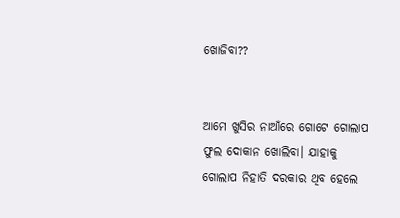ଖୋଜିବା??


ଆମେ ଖୁସିର ନାଆଁରେ ଗୋଟେ ଗୋଲାପ ଫୁଲ ଦୋକାନ ଖୋଲିବା। ଯାହାକୁ ଗୋଲାପ ନିହାତି ଦରକାର ଥିବ ହେଲେ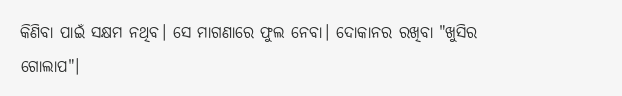କିଣିବା ପାଇଁ ସକ୍ଷମ ନଥିବ। ସେ ମାଗଣାରେ ଫୁଲ ନେବା। ଦୋକାନର ରଖିବା "ଖୁସିର ଗୋଲାପ"।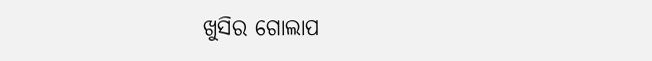ଖୁସିର ଗୋଲାପ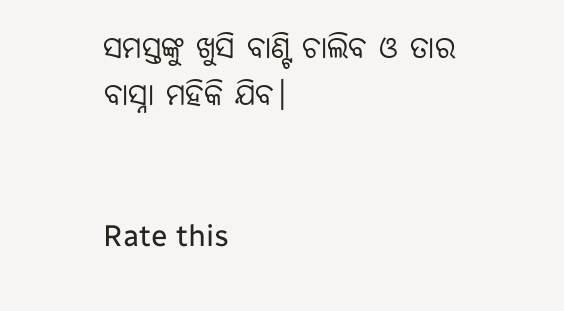ସମସ୍ତଙ୍କୁ ଖୁସି ବାଣ୍ଟି ଚାଲିବ ଓ ତାର ବାସ୍ନା ମହିକି ଯିବ।


Rate this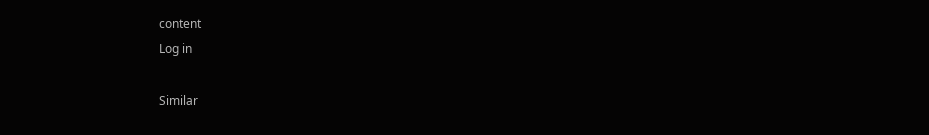content
Log in

Similar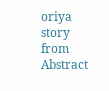oriya story from Abstract